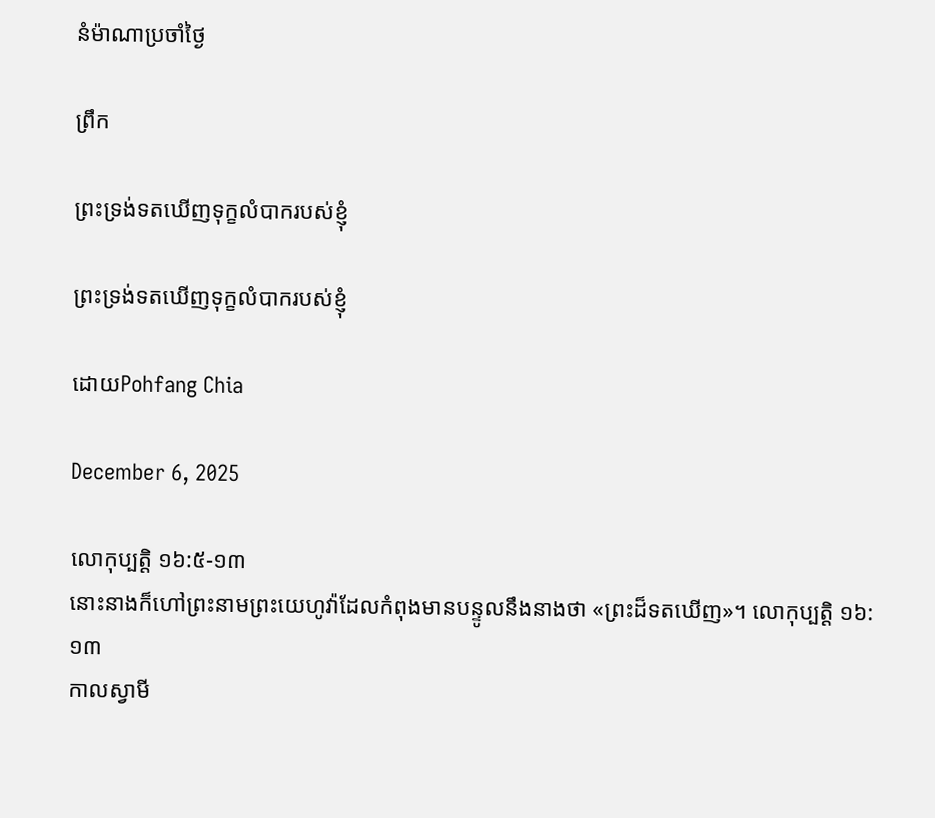នំម៉ាណាប្រចាំថ្ងៃ

ព្រឹក

ព្រះទ្រង់ទតឃើញទុក្ខលំបាករបស់ខ្ញុំ

ព្រះទ្រង់ទតឃើញទុក្ខលំបាករបស់ខ្ញុំ

ដោយPohfang Chia

December 6, 2025

លោកុប្បត្តិ ១៦:៥-១៣
នោះនាងក៏ហៅព្រះនាមព្រះយេហូវ៉ាដែលកំពុងមានបន្ទូលនឹងនាងថា «ព្រះដ៏ទតឃើញ»។ លោកុប្បត្តិ ១៦:១៣
កាលស្វាមី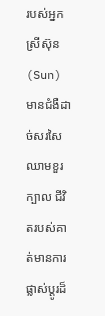របស់អ្នកស្រីស៊ុន(Sun) មានជំងឺដាច់សរសៃឈាមខួរក្បាល ជីវិតរបស់គាត់មានការផ្លាស់ប្តូរដ៏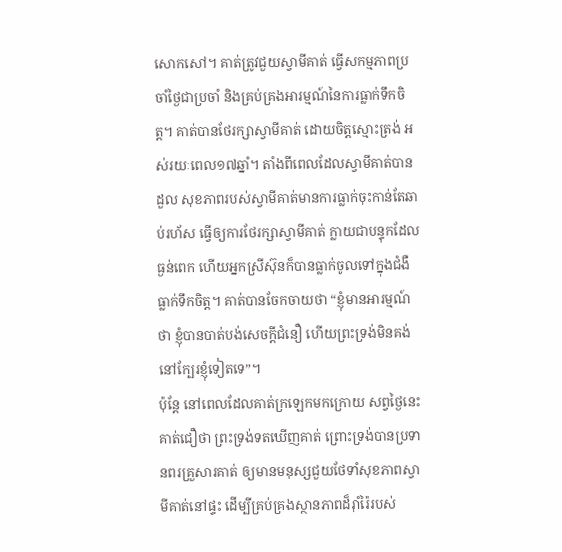សោកសៅ។ គាត់ត្រូវជួយស្វាមីគាត់ ធ្វើសកម្មភាពប្រចាំថ្ងៃជាប្រចាំ និងគ្រប់គ្រងអារម្មណ៍នៃការធ្លាក់ទឹកចិត្ត។ គាត់បានថែរក្សាស្វាមីគាត់ ដោយចិត្តស្មោះត្រង់ អស់រយៈពេល១៧ឆ្នាំ។ តាំងពីពេលដែលស្វាមីគាត់បានដួល សុខភាពរបស់ស្វាមីគាត់មានការធ្លាក់ចុះកាន់តែឆាប់រហ័ស ធ្វើឲ្យការថែរក្សាស្វាមីគាត់ ក្លាយជាបន្ទុកដែលធ្ងន់ពេក ហើយអ្នកស្រីស៊ុនក៏បានធ្លាក់ចូលទៅក្នុងជំងឺធ្លាក់ទឹកចិត្ត។ គាត់បានចែកចាយថា “ខ្ញុំមានអារម្មណ៍ថា ខ្ញុំបានបាត់បង់សេចក្តីជំនឿ ហើយព្រះទ្រង់មិនគង់នៅក្បែរខ្ញុំទៀតទេ”។
ប៉ុន្តែ នៅពេលដែលគាត់ក្រឡេកមកក្រោយ សព្វថ្ងៃនេះ គាត់ជឿថា ព្រះទ្រង់ទតឃើញគាត់ ព្រោះទ្រង់បានប្រទានពរគ្រួសារគាត់ ឲ្យមានមនុស្សជួយថែទាំសុខភាពស្វាមីគាត់នៅផ្ទះ ដើម្បីគ្រប់គ្រងស្ថានភាពដ៏រ៉ាំរ៉ៃរបស់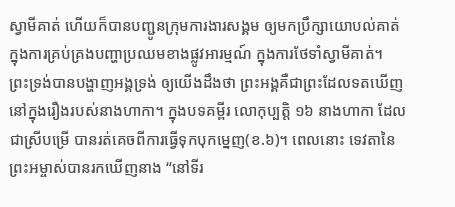ស្វាមីគាត់ ហើយក៏បានបញ្ជូនក្រុមការងារសង្គម ឲ្យមកប្រឹក្សាយោបល់គាត់ ក្នុងការគ្រប់គ្រងបញ្ហាប្រឈមខាងផ្លូវអារម្មណ៍ ក្នុងការថែទាំស្វាមីគាត់។
ព្រះទ្រង់បានបង្ហាញអង្គទ្រង់ ឲ្យយើងដឹងថា ព្រះអង្គគឺជាព្រះដែលទតឃើញ នៅក្នុងរឿងរបស់នាងហាកា។ ក្នុងបទគម្ពីរ លោកុប្បត្តិ ១៦ នាងហាកា ដែលជាស្រីបម្រើ បានរត់គេចពីការធ្វើទុកបុកម្នេញ(ខ.៦)។ ពេលនោះ ទេវតានៃព្រះអម្ចាស់បានរកឃើញនាង “នៅទីរ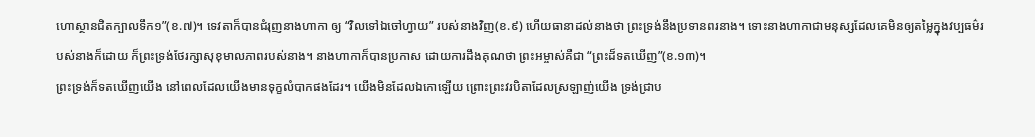ហោស្ថានជិតក្បាលទឹក១”(ខ.៧)។ ទេវតាក៏បានជំរុញនាងហាកា ឲ្យ “វិលទៅឯចៅហ្វាយ” របស់នាងវិញ(ខ.៩) ហើយធានាដល់នាងថា ព្រះទ្រង់នឹងប្រទានពរនាង។ ទោះនាងហាកាជាមនុស្សដែលគេមិនឲ្យតម្លៃក្នុងវប្បធម៌របស់នាងក៏ដោយ ក៏ព្រះទ្រង់ថែរក្សាសុខុមាលភាពរបស់នាង។ នាងហាកាក៏បានប្រកាស ដោយការដឹងគុណថា ព្រះអម្ចាស់គឺជា “ព្រះដ៏ទតឃើញ”(ខ.១៣)។
ព្រះទ្រង់ក៏ទតឃើញយើង នៅពេលដែលយើងមានទុក្ខលំបាកផងដែរ។ យើងមិនដែលឯកោឡើយ ព្រោះព្រះវរបិតាដែលស្រឡាញ់យើង ទ្រង់ជ្រាប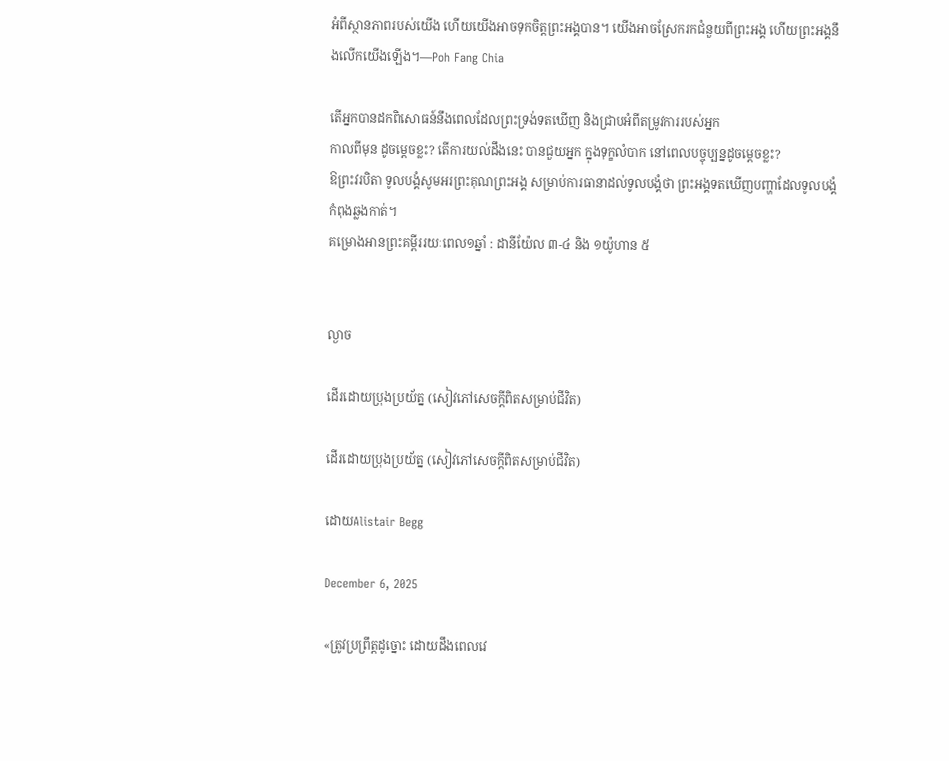អំពីស្ថានភាពរបស់យើង ហើយយើងអាចទុកចិត្តព្រះអង្គបាន។ យើងអាចស្រែករកជំនួយពីព្រះអង្គ ហើយព្រះអង្គនឹងលើកយើងឡើង។—Poh Fang Chia

តើអ្នកបានដកពិសោធន៍នឹងពេលដែលព្រះទ្រង់ទតឃើញ និងជ្រាបអំពីតម្រូវការរបស់អ្នក
កាលពីមុន ដូចម្តេចខ្លះ? តើការយល់ដឹងនេះ បានជួយអ្នក ក្នុងទុក្ខលំបាក នៅពេលបច្ចុប្បន្នដូចម្តេចខ្លះ?
ឱព្រះវរបិតា ទូលបង្គំសូមអរព្រះគុណព្រះអង្គ សម្រាប់ការធានាដល់ទូលបង្គំថា ព្រះអង្គទតឃើញបញ្ហាដែលទូលបង្គំកំពុងឆ្លងកាត់។
គម្រោងអានព្រះគម្ពីររយៈពេល១ឆ្នាំ : ដានីយ៉ែល ៣-៤ និង ១យ៉ូហាន ៥


ល្ងាច

ដើរដោយប្រុងប្រយ័ត្ន (សៀវភៅសេចក្ដីពិតសម្រាប់ជីវិត)

ដើរដោយប្រុងប្រយ័ត្ន (សៀវភៅសេចក្ដីពិតសម្រាប់ជីវិត)

ដោយAlistair Begg

December 6, 2025

«ត្រូវប្រព្រឹត្តដូច្នោះ ដោយដឹងពេលវេ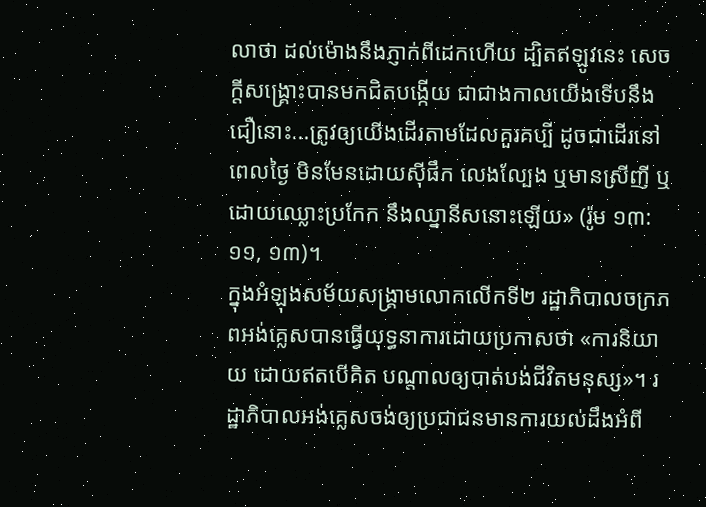លាថា ដល់ម៉ោងនឹងភ្ញាក់ពីដេកហើយ ដ្បិតឥឡូវនេះ សេចក្ដីសង្គ្រោះបានមកជិតបង្កើយ ជាជាងកាលយើងទើបនឹងជឿនោះ...ត្រូវឲ្យយើងដើរតាមដែលគួរគប្បី ដូចជាដើរនៅពេលថ្ងៃ មិនមែនដោយស៊ីផឹក លេងល្បែង ឬមានស្រីញី ឬដោយឈ្លោះប្រកែក នឹងឈ្នានីសនោះឡើយ» (រ៉ូម ១៣:១១, ១៣)។
ក្នុងអំឡុងសម័យសង្គ្រាមលោកលើកទី២ រដ្ឋាភិបាលចក្រភពអង់គ្លេសបានធ្វើយុទ្ធនាការដោយប្រកាសថា «ការនិយាយ ដោយឥតបើគិត បណ្ដាលឲ្យបាត់បង់ជីវិតមនុស្ស»។ រដ្ឋាភិបាលអង់គ្លេសចង់ឲ្យប្រជាជនមានការយល់ដឹងអំពី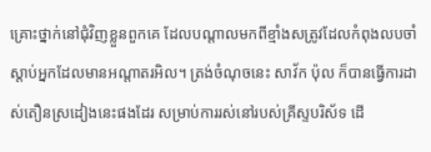គ្រោះថ្នាក់នៅជុំវិញខ្លួនពួកគេ ដែលបណ្ដាលមកពីខ្មាំងសត្រូវដែលកំពុងលបចាំស្តាប់អ្នកដែលមានអណ្ដាតរអិល។ ត្រង់ចំណុចនេះ សាវ័ក ប៉ុល ក៏បានធ្វើការដាស់តឿនស្រដៀងនេះផងដែរ សម្រាប់ការរស់នៅរបស់គ្រីស្ទបរិស័ទ ដើ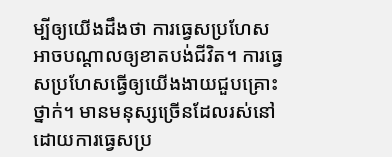ម្បីឲ្យយើងដឹងថា ការធ្វេសប្រហែសអាចបណ្ដាលឲ្យខាតបង់ជីវិត។ ការធ្វេសប្រហែសធ្វើឲ្យយើងងាយជួបគ្រោះថ្នាក់។ មានមនុស្សច្រើនដែលរស់នៅដោយការធ្វេសប្រ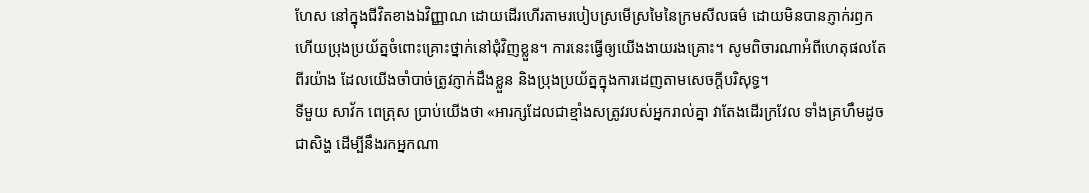ហែស នៅក្នុងជីវិតខាងឯវិញ្ញាណ ដោយដើរហើរតាមរបៀបស្រមើស្រមៃនៃក្រមសីលធម៌ ដោយមិនបានភ្ញាក់រឭក ហើយប្រុងប្រយ័ត្នចំពោះគ្រោះថ្នាក់នៅជុំវិញខ្លួន។ ការនេះធ្វើឲ្យយើងងាយរងគ្រោះ។ សូមពិចារណាអំពីហេតុផលតែពីរយ៉ាង ដែលយើងចាំបាច់ត្រូវភ្ញាក់ដឹងខ្លួន និងប្រុងប្រយ័ត្នក្នុងការដេញតាមសេចក្តីបរិសុទ្ធ។
ទីមួយ សាវ័ក ពេត្រុស ប្រាប់យើងថា «អារក្សដែលជាខ្មាំងសត្រូវរបស់អ្នករាល់គ្នា វាតែងដើរក្រវែល ទាំងគ្រហឹមដូចជាសិង្ហ ដើម្បីនឹងរកអ្នកណា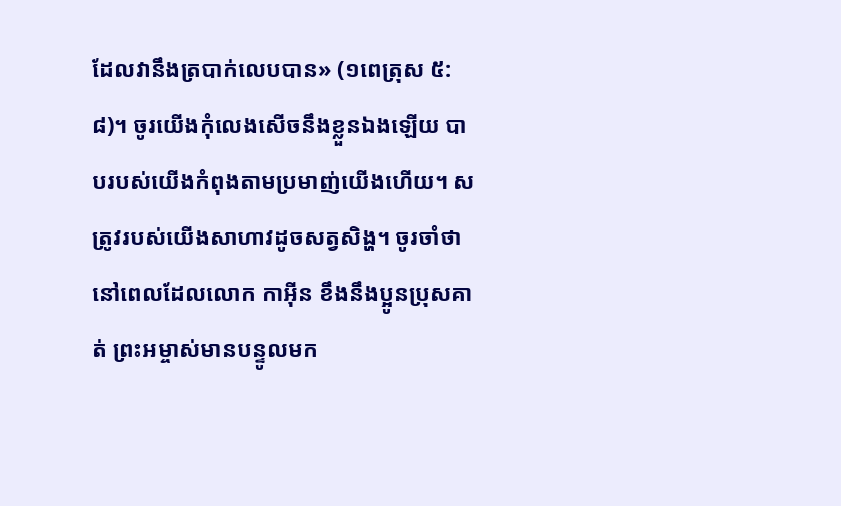ដែលវានឹងត្របាក់លេបបាន» (១ពេត្រុស ៥:៨)។ ចូរយើងកុំលេងសើចនឹងខ្លួនឯងឡើយ បាបរបស់យើងកំពុងតាមប្រមាញ់យើងហើយ។ សត្រូវរបស់យើងសាហាវដូចសត្វសិង្ហ។ ចូរចាំថា នៅពេលដែលលោក កាអ៊ីន ខឹងនឹងប្អូនប្រុសគាត់ ព្រះអម្ចាស់មានបន្ទូលមក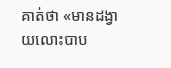គាត់ថា «មានដង្វាយលោះបាប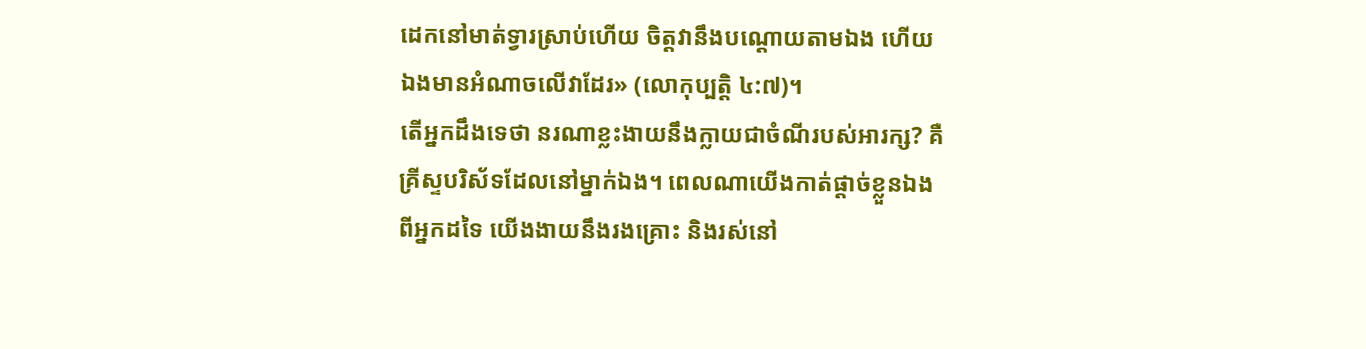ដេកនៅមាត់ទ្វារស្រាប់ហើយ ចិត្តវានឹងបណ្ដោយតាមឯង ហើយឯងមានអំណាចលើវាដែរ» (លោកុប្បត្ដិ ៤:៧)។
តើអ្នកដឹងទេថា នរណាខ្លះងាយនឹងក្លាយជាចំណីរបស់អារក្ស? គឺគ្រីស្ទបរិស័ទដែលនៅម្នាក់ឯង។ ពេលណាយើងកាត់ផ្តាច់ខ្លួនឯងពីអ្នកដទៃ យើងងាយនឹងរងគ្រោះ និងរស់នៅ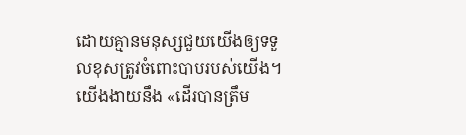ដោយគ្មានមនុស្សជួយយើងឲ្យទទួលខុសត្រូវចំពោះបាបរបស់យើង។ យើងងាយនឹង «ដើរបានត្រឹម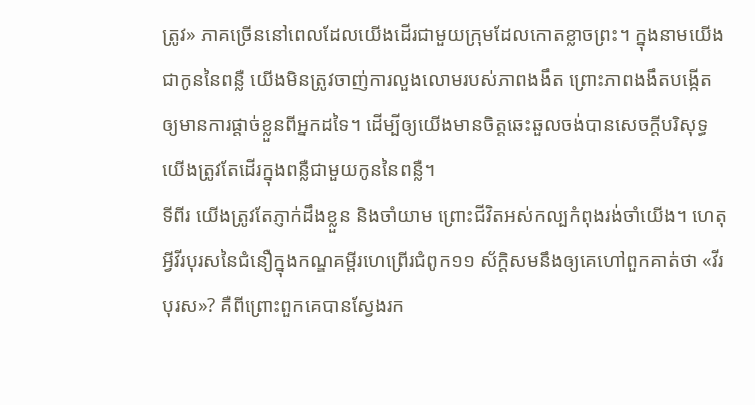ត្រូវ» ភាគច្រើននៅពេលដែលយើងដើរជាមួយក្រុមដែលកោតខ្លាចព្រះ។ ក្នុងនាមយើងជាកូននៃពន្លឺ យើងមិនត្រូវចាញ់ការលួងលោមរបស់ភាពងងឹត ព្រោះភាពងងឹតបង្កើតឲ្យមានការផ្តាច់ខ្លួនពីអ្នកដទៃ។ ដើម្បីឲ្យយើងមានចិត្តឆេះឆួលចង់បានសេចក្តីបរិសុទ្ធ យើងត្រូវតែដើរក្នុងពន្លឺជាមួយកូននៃពន្លឺ។
ទីពីរ យើងត្រូវតែភ្ញាក់ដឹងខ្លួន និងចាំយាម ព្រោះជីវិតអស់កល្បកំពុងរង់ចាំយើង។ ហេតុអ្វីវីរបុរសនៃជំនឿក្នុងកណ្ឌគម្ពីរហេព្រើរជំពូក១១ ស័ក្តិសមនឹងឲ្យគេហៅពួកគាត់ថា «វីរបុរស»? គឺពីព្រោះពួកគេបានស្វែងរក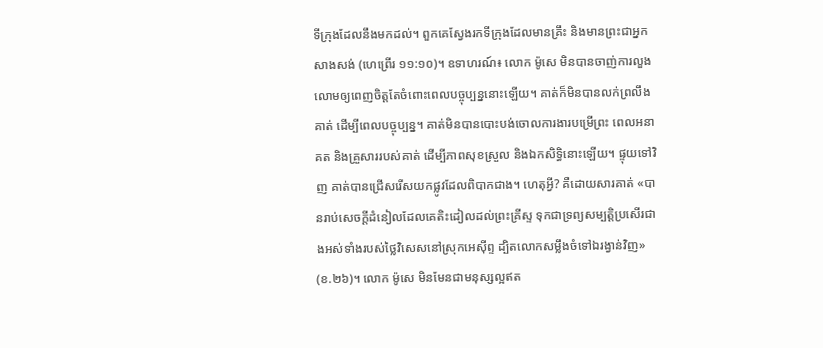ទីក្រុងដែលនឹងមកដល់។ ពួកគេស្វែងរកទីក្រុងដែលមានគ្រឹះ និងមានព្រះជាអ្នកសាងសង់ (ហេព្រើរ ១១:១០)។ ឧទាហរណ៍៖ លោក ម៉ូសេ មិនបានចាញ់ការលួងលោមឲ្យពេញចិត្តតែចំពោះពេលបច្ចុប្បន្ននោះឡើយ។ គាត់ក៏មិនបានលក់ព្រលឹងគាត់ ដើម្បីពេលបច្ចុប្បន្ន។ គាត់មិនបានបោះបង់ចោលការងារបម្រើព្រះ ពេលអនាគត និងគ្រួសាររបស់គាត់ ដើម្បីភាពសុខស្រួល និងឯកសិទ្ធិនោះឡើយ។ ផ្ទុយទៅវិញ គាត់បានជ្រើសរើសយកផ្លូវដែលពិបាកជាង។ ហេតុអ្វី? គឺដោយសារគាត់ «បានរាប់សេចក្ដីដំនៀលដែលគេតិះដៀលដល់ព្រះគ្រីស្ទ ទុកជាទ្រព្យសម្បត្តិប្រសើរជាងអស់ទាំងរបស់ថ្លៃវិសេសនៅស្រុកអេស៊ីព្ទ ដ្បិតលោកសម្លឹងចំទៅឯរង្វាន់វិញ» (ខ.២៦)។ លោក ម៉ូសេ មិនមែនជាមនុស្សល្អឥត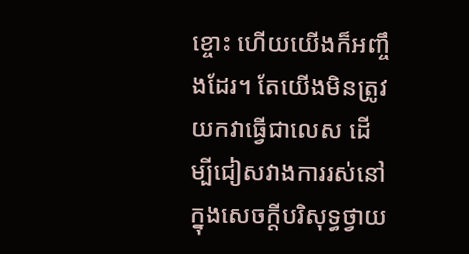ខ្ចោះ ហើយយើងក៏អញ្ចឹងដែរ។ តែយើងមិនត្រូវយកវាធ្វើជាលេស ដើម្បីជៀសវាងការរស់នៅក្នុងសេចក្តីបរិសុទ្ធថ្វាយ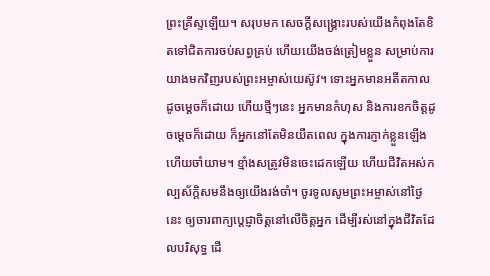ព្រះគ្រីស្ទឡើយ។ សរុបមក សេចក្តីសង្គ្រោះរបស់យើងកំពុងតែខិតទៅជិតការចប់សព្វគ្រប់ ហើយយើងចង់ត្រៀមខ្លួន សម្រាប់ការយាងមកវិញរបស់ព្រះអម្ចាស់យេស៊ូវ។ ទោះអ្នកមានអតីតកាលដូចម្ដេចក៏ដោយ ហើយថ្មីៗនេះ អ្នកមានកំហុស និងការខកចិត្តដូចម្ដេចក៏ដោយ ក៏អ្នកនៅតែមិនយឺតពេល ក្នុងការភ្ញាក់ខ្លួនឡើង ហើយចាំយាម។ ខ្មាំងសត្រូវមិនចេះដេកឡើយ ហើយជីវិតអស់កល្បស័ក្តិសមនឹងឲ្យយើងរង់ចាំ។ ចូរទូលសូមព្រះអម្ចាស់នៅថ្ងៃនេះ ឲ្យចារពាក្យប្ដេជ្ញាចិត្តនៅលើចិត្តអ្នក ដើម្បីរស់នៅក្នុងជីវិតដែលបរិសុទ្ធ ដើ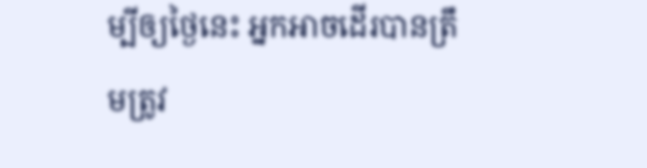ម្បីឲ្យថ្ងៃនេះ អ្នកអាចដើរបានត្រឹមត្រូវ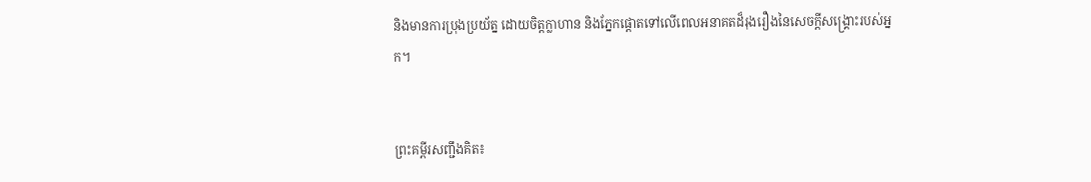និងមានការប្រុងប្រយ័ត្ន ដោយចិត្តក្លាហាន និងភ្នែកផ្ដោតទៅលើពេលអនាគតដ៏រុងរឿងនៃសេចក្តីសង្គ្រោះរបស់អ្នក។


ព្រះគម្ពីរសញ្ជឹងគិត៖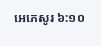អេភេសូរ ៦:១០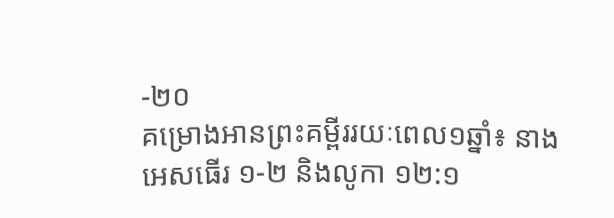-២០
គម្រោងអានព្រះគម្ពីររយៈពេល១ឆ្នាំ៖ នាង អេសធើរ ១-២ និងលូកា ១២:១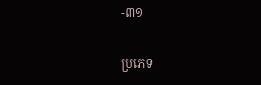-៣១

ប្រភេទ